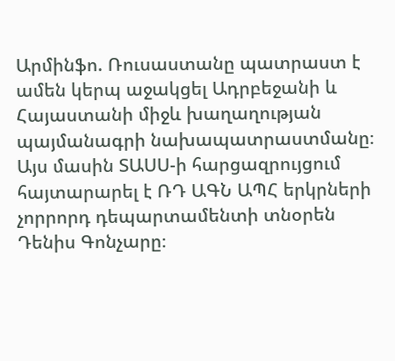Արմինֆո. Ռուսաստանը պատրաստ է ամեն կերպ աջակցել Ադրբեջանի և Հայաստանի միջև խաղաղության պայմանագրի նախապատրաստմանը։ Այս մասին ՏԱՍՍ-ի հարցազրույցում հայտարարել է ՌԴ ԱԳՆ ԱՊՀ երկրների չորրորդ դեպարտամենտի տնօրեն Դենիս Գոնչարը։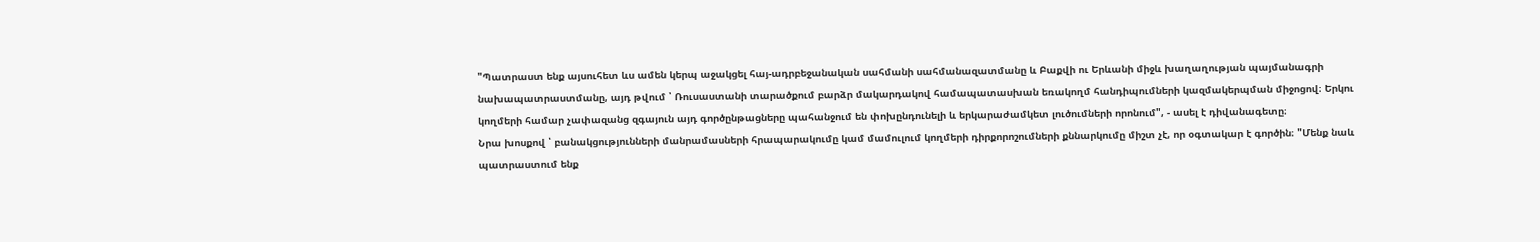"Պատրաստ ենք այսուհետ ևս ամեն կերպ աջակցել հայ-ադրբեջանական սահմանի սահմանազատմանը և Բաքվի ու Երևանի միջև խաղաղության պայմանագրի նախապատրաստմանը, այդ թվում ՝ Ռուսաստանի տարածքում բարձր մակարդակով համապատասխան եռակողմ հանդիպումների կազմակերպման միջոցով։ Երկու կողմերի համար չափազանց զգայուն այդ գործընթացները պահանջում են փոխընդունելի և երկարաժամկետ լուծումների որոնում", - ասել է դիվանագետը։
Նրա խոսքով ՝ բանակցությունների մանրամասների հրապարակումը կամ մամուլում կողմերի դիրքորոշումների քննարկումը միշտ չէ, որ օգտակար է գործին։ "Մենք նաև պատրաստում ենք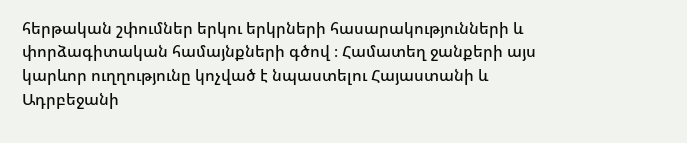հերթական շփումներ երկու երկրների հասարակությունների և փորձագիտական համայնքների գծով ։ Համատեղ ջանքերի այս կարևոր ուղղությունը կոչված է նպաստելու Հայաստանի և Ադրբեջանի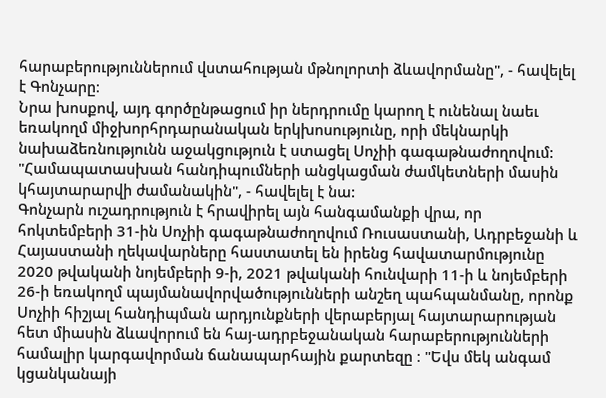հարաբերություններում վստահության մթնոլորտի ձևավորմանը", - հավելել է Գոնչարը։
Նրա խոսքով, այդ գործընթացում իր ներդրումը կարող է ունենալ նաեւ եռակողմ միջխորհրդարանական երկխոսությունը, որի մեկնարկի նախաձեռնությունն աջակցություն է ստացել Սոչիի գագաթնաժողովում: "Համապատասխան հանդիպումների անցկացման ժամկետների մասին կհայտարարվի ժամանակին", - հավելել է նա:
Գոնչարն ուշադրություն է հրավիրել այն հանգամանքի վրա, որ հոկտեմբերի 31-ին Սոչիի գագաթնաժողովում Ռուսաստանի, Ադրբեջանի և Հայաստանի ղեկավարները հաստատել են իրենց հավատարմությունը 2020 թվականի նոյեմբերի 9-ի, 2021 թվականի հունվարի 11-ի և նոյեմբերի 26-ի եռակողմ պայմանավորվածությունների անշեղ պահպանմանը, որոնք Սոչիի հիշյալ հանդիպման արդյունքների վերաբերյալ հայտարարության հետ միասին ձևավորում են հայ-ադրբեջանական հարաբերությունների համալիր կարգավորման ճանապարհային քարտեզը ։ "Եվս մեկ անգամ կցանկանայի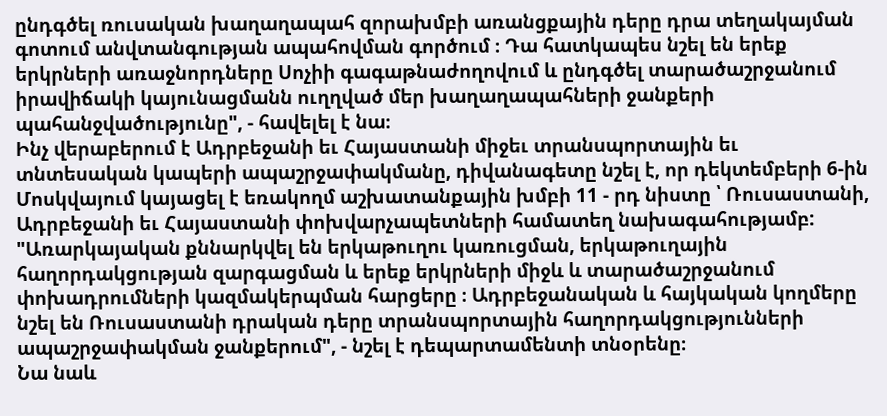ընդգծել ռուսական խաղաղապահ զորախմբի առանցքային դերը դրա տեղակայման գոտում անվտանգության ապահովման գործում ։ Դա հատկապես նշել են երեք երկրների առաջնորդները Սոչիի գագաթնաժողովում և ընդգծել տարածաշրջանում իրավիճակի կայունացմանն ուղղված մեր խաղաղապահների ջանքերի պահանջվածությունը", - հավելել է նա։
Ինչ վերաբերում է Ադրբեջանի եւ Հայաստանի միջեւ տրանսպորտային եւ տնտեսական կապերի ապաշրջափակմանը, դիվանագետը նշել է, որ դեկտեմբերի 6-ին Մոսկվայում կայացել է եռակողմ աշխատանքային խմբի 11 - րդ նիստը ՝ Ռուսաստանի, Ադրբեջանի եւ Հայաստանի փոխվարչապետների համատեղ նախագահությամբ: "Առարկայական քննարկվել են երկաթուղու կառուցման, երկաթուղային հաղորդակցության զարգացման և երեք երկրների միջև և տարածաշրջանում փոխադրումների կազմակերպման հարցերը ։ Ադրբեջանական և հայկական կողմերը նշել են Ռուսաստանի դրական դերը տրանսպորտային հաղորդակցությունների ապաշրջափակման ջանքերում", - նշել է դեպարտամենտի տնօրենը։
Նա նաև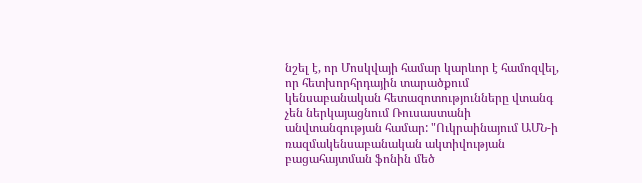նշել է, որ Մոսկվայի համար կարևոր է համոզվել, որ հետխորհրդային տարածքում կենսաբանական հետազոտությունները վտանգ չեն ներկայացնում Ռուսաստանի անվտանգության համար: "Ուկրաինայում ԱՄՆ-ի ռազմակենսաբանական ակտիվության բացահայտման ֆոնին մեծ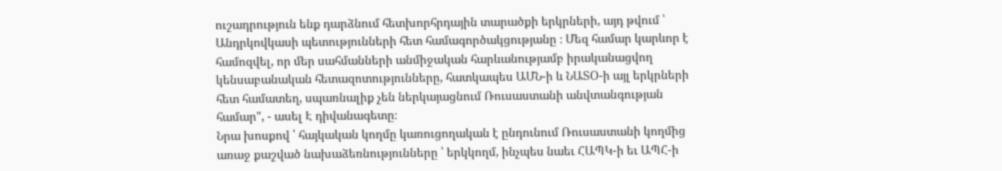ուշադրություն ենք դարձնում հետխորհրդային տարածքի երկրների, այդ թվում ՝ Անդրկովկասի պետությունների հետ համագործակցությանը ։ Մեզ համար կարևոր է համոզվել, որ մեր սահմանների անմիջական հարևանությամբ իրականացվող կենսաբանական հետազոտությունները, հատկապես ԱՄՆ-ի և ՆԱՏՕ-ի այլ երկրների հետ համատեղ, սպառնալիք չեն ներկայացնում Ռուսաստանի անվտանգության համար", - ասել Է դիվանագետը։
Նրա խոսքով ՝ հայկական կողմը կառուցողական է ընդունում Ռուսաստանի կողմից առաջ քաշված նախաձեռնությունները ՝ երկկողմ, ինչպես նաեւ ՀԱՊԿ-ի եւ ԱՊՀ-ի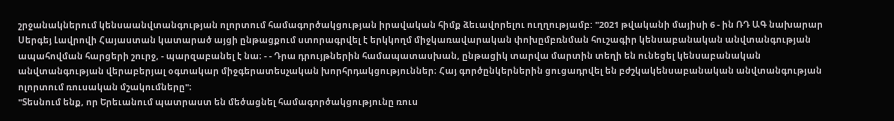շրջանակներում կենսաանվտանգության ոլորտում համագործակցության իրավական հիմք ձեւավորելու ուղղությամբ: "2021 թվականի մայիսի 6 - ին ՌԴ ԱԳ նախարար Սերգեյ Լավրովի Հայաստան կատարած այցի ընթացքում ստորագրվել է երկկողմ միջկառավարական փոխըմբռնման հուշագիր կենսաբանական անվտանգության ապահովման հարցերի շուրջ, - պարզաբանել է նա։ - - Դրա դրույթներին համապատասխան, ընթացիկ տարվա մարտին տեղի են ունեցել կենսաբանական անվտանգության վերաբերյալ օգտակար միջգերատեսչական խորհրդակցություններ։ Հայ գործընկերներին ցուցադրվել են բժշկակենսաբանական անվտանգության ոլորտում ռուսական մշակումները"։
"Տեսնում ենք, որ Երեւանում պատրաստ են մեծացնել համագործակցությունը ռուս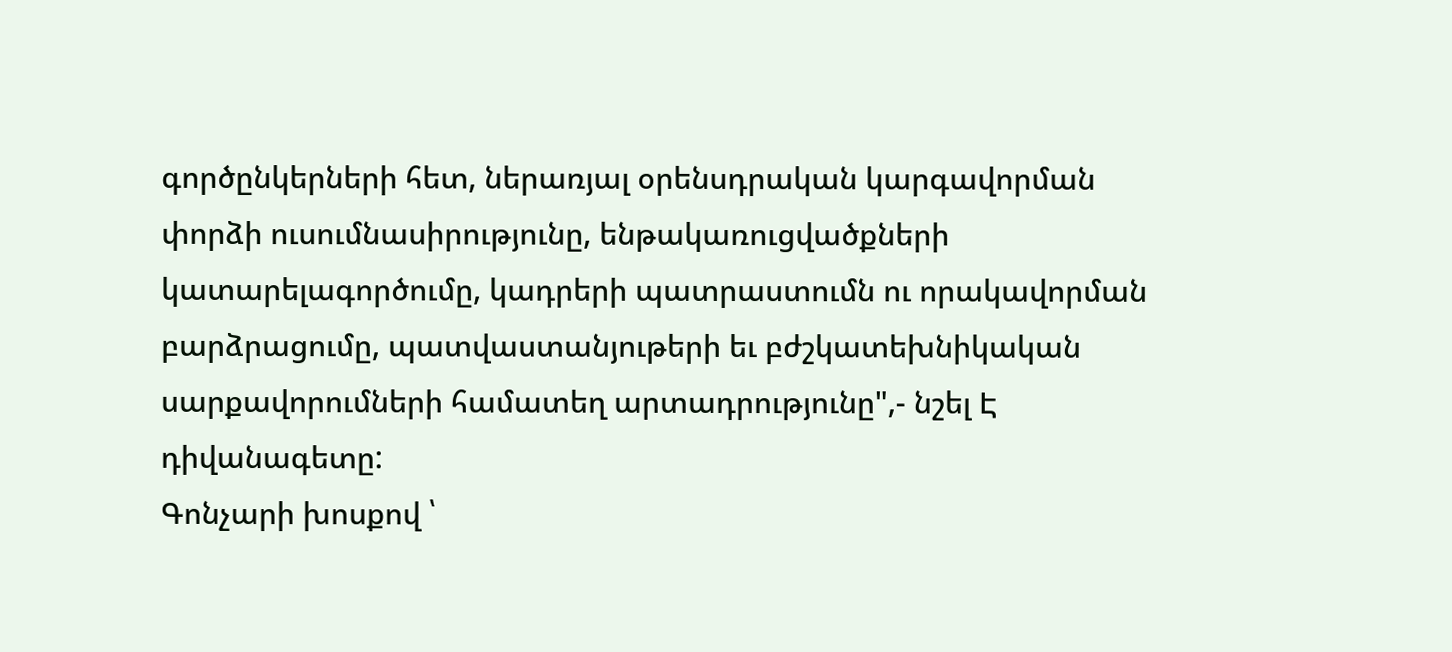գործընկերների հետ, ներառյալ օրենսդրական կարգավորման փորձի ուսումնասիրությունը, ենթակառուցվածքների կատարելագործումը, կադրերի պատրաստումն ու որակավորման բարձրացումը, պատվաստանյութերի եւ բժշկատեխնիկական սարքավորումների համատեղ արտադրությունը",- նշել Է դիվանագետը:
Գոնչարի խոսքով ՝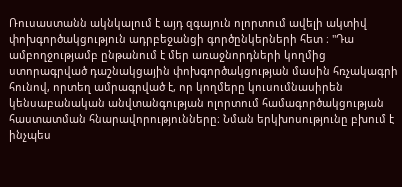Ռուսաստանն ակնկալում է այդ զգայուն ոլորտում ավելի ակտիվ փոխգործակցություն ադրբեջանցի գործընկերների հետ ։ "Դա ամբողջությամբ ընթանում է մեր առաջնորդների կողմից ստորագրված դաշնակցային փոխգործակցության մասին հռչակագրի հունով, որտեղ ամրագրված է, որ կողմերը կուսումնասիրեն կենսաբանական անվտանգության ոլորտում համագործակցության հաստատման հնարավորությունները։ Նման երկխոսությունը բխում է ինչպես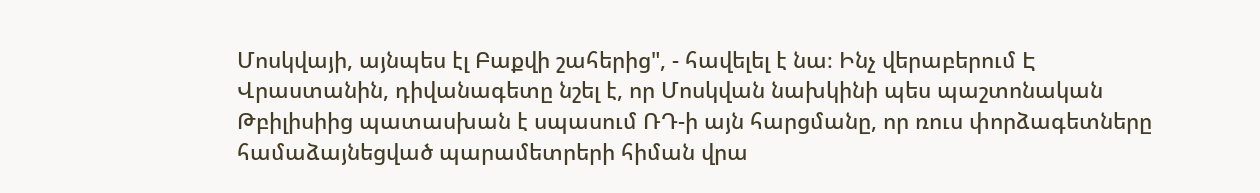Մոսկվայի, այնպես էլ Բաքվի շահերից", - հավելել է նա։ Ինչ վերաբերում Է Վրաստանին, դիվանագետը նշել է, որ Մոսկվան նախկինի պես պաշտոնական Թբիլիսիից պատասխան է սպասում ՌԴ-ի այն հարցմանը, որ ռուս փորձագետները համաձայնեցված պարամետրերի հիման վրա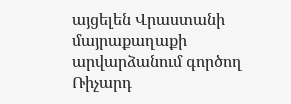այցելեն Վրաստանի մայրաքաղաքի արվարձանում գործող Ռիչարդ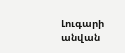Լուգարի անվան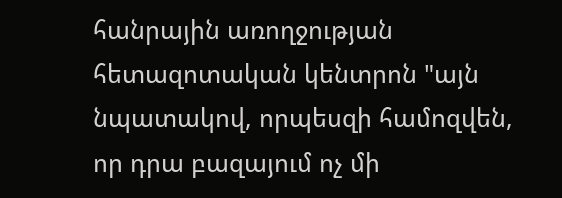հանրային առողջության հետազոտական կենտրոն "այն նպատակով, որպեսզի համոզվեն, որ դրա բազայում ոչ մի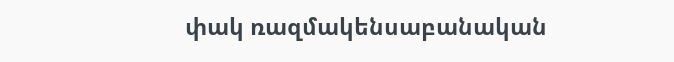փակ ռազմակենսաբանական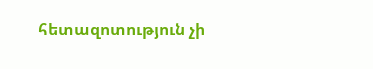հետազոտություն չի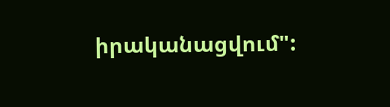իրականացվում":